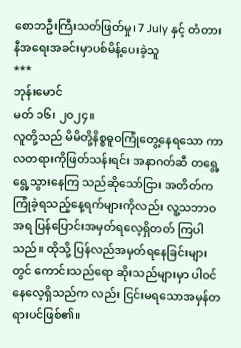စောဘဦးကြီးသတ်ဖြတ်မှု၊ 7 July နှင့် တံတားနီအရေးအခင်းမှာပစ်မိန့်ပေးခဲ့သူ
***
ဘုန်းမောင်
မတ် ၁၆၊ ၂၀၂၄။
လူတို့သည် မိမိတို့နိစ္စဓူဝကြုံတွေ့နေရသော ကာလတရားကိုဖြတ်သန်းရင်း အနာဂတ်ဆီ တရွေ့ရွေ့သွားနေကြ သည်ဆိုသော်ငြား အတိတ်ကကြုံခဲ့ရသည့်နေ့ရက်များကိုလည်း လူ့သဘာဝအရ ပြန်ပြောင်းအမှတ်ရလေ့ရှိတတ် ကြပါသည်။ ထိုသို့ ပြန်လည်အမှတ်ရနေခြင်းများတွင် ကောင်းသည်ရော ဆိုးသည်များမှာ ပါဝင်နေလေ့ရှိသည်က လည်း ငြင်းမရသောအမှန်တရားပင်ဖြစ်၏။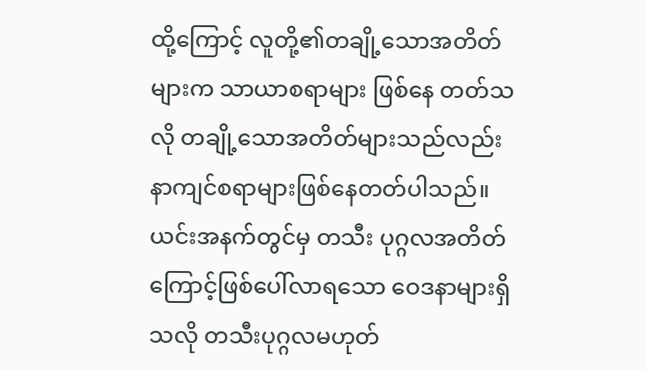ထို့ကြောင့် လူတို့၏တချို့သောအတိတ်များက သာယာစရာများ ဖြစ်နေ တတ်သလို တချို့သောအတိတ်များသည်လည်း နာကျင်စရာများဖြစ်နေတတ်ပါသည်။ ယင်းအနက်တွင်မှ တသီး ပုဂ္ဂလအတိတ်ကြောင့်ဖြစ်ပေါ်လာရသော ဝေဒနာများရှိသလို တသီးပုဂ္ဂလမဟုတ်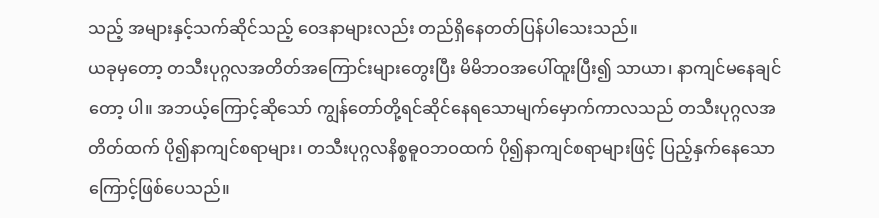သည့် အများနှင့်သက်ဆိုင်သည့် ဝေဒနာများလည်း တည်ရှိနေတတ်ပြန်ပါသေးသည်။
ယခုမှတော့ တသီးပုဂ္ဂလအတိတ်အကြောင်းများတွေးပြီး မိမိဘဝအပေါ်ထူးပြီး၍ သာယာ၊ နာကျင်မနေချင်တော့ ပါ။ အဘယ့်ကြောင့်ဆိုသော် ကျွန်တော်တို့ရင်ဆိုင်နေရသောမျက်မှောက်ကာလသည် တသီးပုဂ္ဂလအတိတ်ထက် ပို၍နာကျင်စရာများ၊ တသီးပုဂ္ဂလနိစ္စဓူဝဘဝထက် ပို၍နာကျင်စရာများဖြင့် ပြည့်နှက်နေသောကြောင့်ဖြစ်ပေသည်။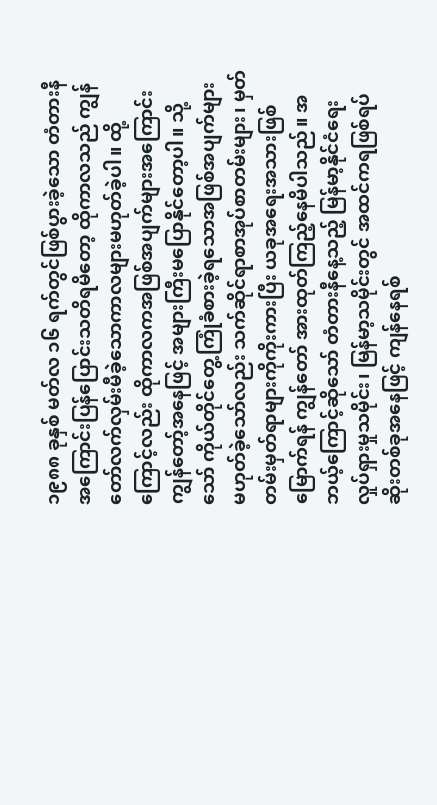၁၉၈၈ ခုနှစ် မတ်လ ၁၆ ရက်တွင်ဖြစ်ပွားခဲ့သော တံတားနီအကြောင်းပြန်ပြောင်းသတိရမိတော့ ထိုကာလသည် ကျွန်တော်လက်လှမ်းမီခဲ့သောကာလများမဟုတ်ခဲ့ပါ။ ထို့ကြောင့်လည်း ထိုကာလကအဖြစ်အပျက်များအကြောင်း ကျွန်တော့်အနေဖြင့် အများကြီးမပြောနိုင်တော့ပါ။ သို့သော် ကိုယ်တိုင်တွေ့ကြုံခံစားခဲ့ရသောအဖြစ်အပျက်များ မဟုတ်ခဲ့သော်လည်း သက်ဆိုင်ရာစာအုပ်စာတမ်းများ၊ မှတ်တမ်းမှတ်ရာများကိုကိုးကားပြီး ယခုအရေးအသားဖြစ် မြောက်ရန် ကျွန်တော် အားထုတ်ကြည့်နေမိပါသည်။ အဘယ့်ကြောင့်ဆိုသော် တံတားနီနေ့သည့် မြန်မာ့နိုင်ငံရေး လှုပ်ရှားမှုသမိုင်း၊ မြန်မာ့သမိုင်းတွင် အထင်ကရဖြစ်ရပ်ဆိုးတစ်ခုအနေဖြင့် ကျန်နေရစ်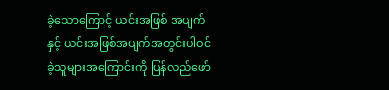ခဲ့သောကြောင့် ယင်းအဖြစ် အပျက်နှင့် ယင်းအဖြစ်အပျက်အတွင်းပါဝင်ခဲ့သူများအကြောင်းကို ပြန်လည်ဖော်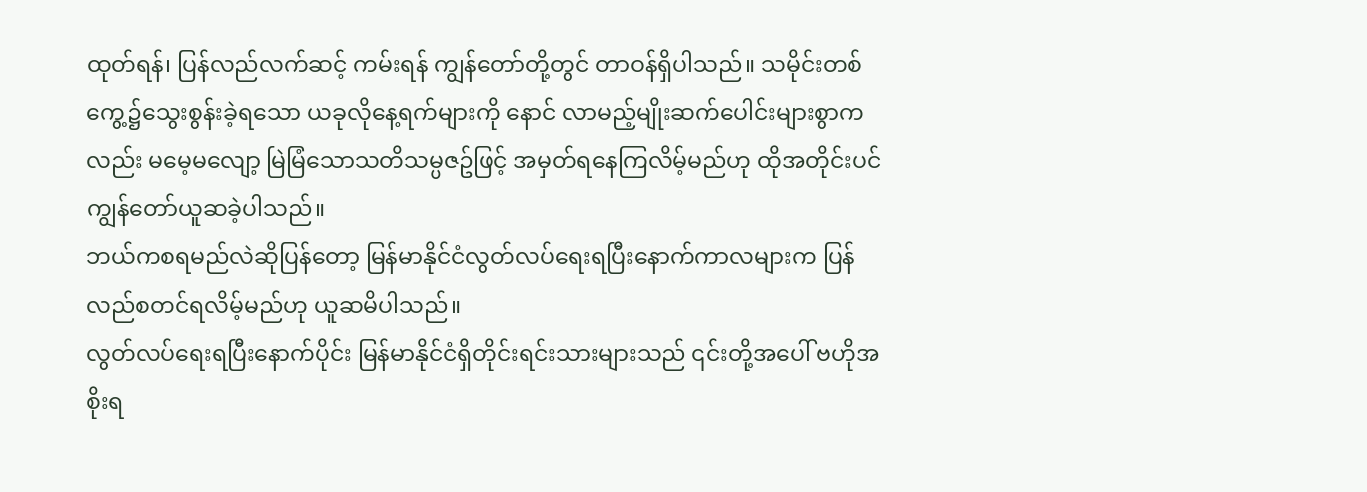ထုတ်ရန်၊ ပြန်လည်လက်ဆင့် ကမ်းရန် ကျွန်တော်တို့တွင် တာဝန်ရှိပါသည်။ သမိုင်းတစ်ကွေ့၌သွေးစွန်းခဲ့ရသော ယခုလိုနေ့ရက်များကို နောင် လာမည့်မျိုးဆက်ပေါင်းများစွာကလည်း မမေ့မလျော့ မြဲမြံသောသတိသမ္ပဇဥ်ဖြင့် အမှတ်ရနေကြလိမ့်မည်ဟု ထိုအတိုင်းပင် ကျွန်တော်ယူဆခဲ့ပါသည်။
ဘယ်ကစရမည်လဲဆိုပြန်တော့ မြန်မာနိုင်ငံလွတ်လပ်ရေးရပြီးနောက်ကာလများက ပြန်လည်စတင်ရလိမ့်မည်ဟု ယူဆမိပါသည်။
လွတ်လပ်ရေးရပြီးနောက်ပိုင်း မြန်မာနိုင်ငံရှိတိုင်းရင်းသားများသည် ၎င်းတို့အပေါ် ဗဟိုအစိုးရ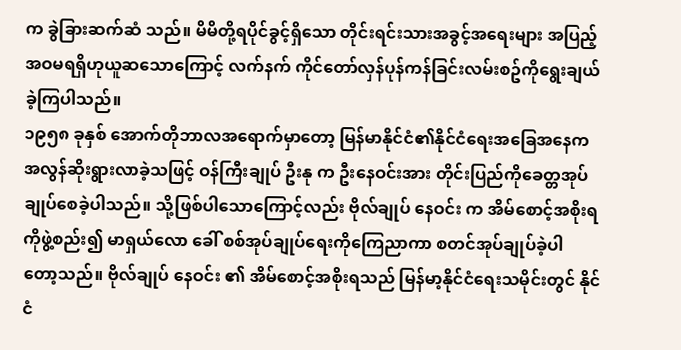က ခွဲခြားဆက်ဆံ သည်။ မိမိတို့ရပိုင်ခွင့်ရှိသော တိုင်းရင်းသားအခွင့်အရေးများ အပြည့်အဝမရရှိဟုယူဆသောကြောင့် လက်နက် ကိုင်တော်လှန်ပုန်ကန်ခြင်းလမ်းစဥ်ကိုရွေးချယ်ခဲ့ကြပါသည်။
၁၉၅၈ ခုနှစ် အောက်တိုဘာလအရောက်မှာတော့ မြန်မာနိုင်ငံ၏နိုင်ငံရေးအခြေအနေက အလွန်ဆိုးရွားလာခဲ့သဖြင့် ဝန်ကြီးချုပ် ဦးနု က ဦးနေဝင်းအား တိုင်းပြည်ကိုခေတ္တအုပ်ချုပ်စေခဲ့ပါသည်။ သို့ဖြစ်ပါသောကြောင့်လည်း ဗိုလ်ချုပ် နေဝင်း က အိမ်စောင့်အစိုးရကိုဖွဲ့စည်း၍ မာရှယ်လော ခေါ် စစ်အုပ်ချုပ်ရေးကိုကြေညာကာ စတင်အုပ်ချုပ်ခဲ့ပါ တော့သည်။ ဗိုလ်ချုပ် နေဝင်း ၏ အိမ်စောင့်အစိုးရသည် မြန်မာ့နိုင်ငံရေးသမိုင်းတွင် နိုင်ငံ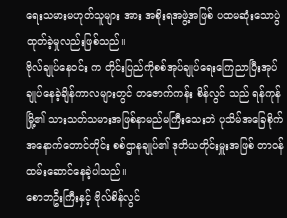ရေးသမားမဟုတ်သူများ အား အစိုးရအဖွဲ့အဖြစ် ပထမဆုံးသောပွဲထုတ်ခဲ့မှုလည်းဖြစ်သည်။
ဗိုလ်ချုပ်နေဝင်း က တိုင်းပြည်ကိုစစ်အုပ်ချုပ်ရေးကြေညာပြီးအုပ်ချုပ်နေခဲ့ချိန်ကာလများတွင် တဇောက်ကန်း စိန်လွင် သည် ရန်ကုန်မြို့၏ သားသတ်သမားအဖြစ်နာမည်မကြီးသေးဘဲ ပုသိမ်အခြေစိုက် အနောက်တောင်တိုင်း စစ်ဌာနချုပ်၏ ဒုတိယတိုင်းမှူးအဖြစ် တာဝန်ထမ်းဆောင်နေခဲ့ပါသည်။
စောဘဦးကြီးနှင့် ဗိုလ်စိန်လွင်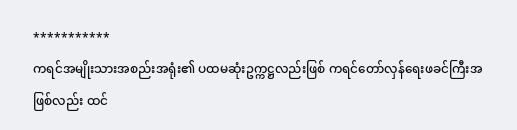***********
ကရင်အမျိုးသားအစည်းအရုံး၏ ပထမဆုံးဥက္ကဋ္ဌလည်းဖြစ် ကရင်တော်လှန်ရေးဖခင်ကြီးအဖြစ်လည်း ထင်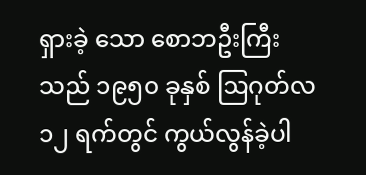ရှားခဲ့ သော စောဘဦးကြီး သည် ၁၉၅၀ ခုနှစ် ဩဂုတ်လ ၁၂ ရက်တွင် ကွယ်လွန်ခဲ့ပါ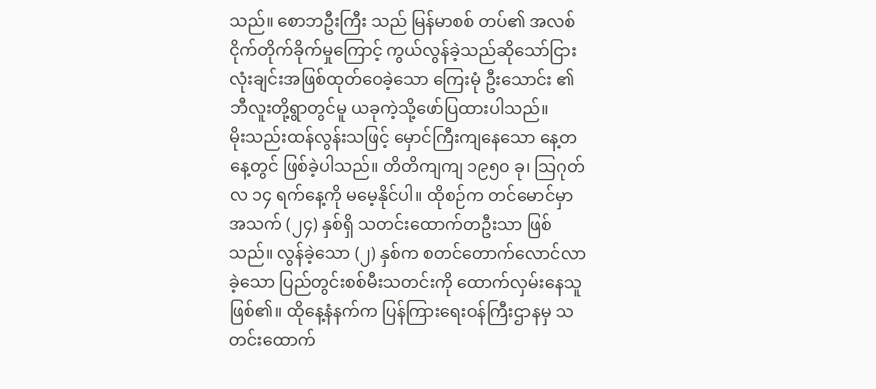သည်။ စောဘဦးကြီး သည် မြန်မာစစ် တပ်၏ အလစ်ငိုက်တိုက်ခိုက်မှုကြောင့် ကွယ်လွန်ခဲ့သည်ဆိုသော်ငြား လုံးချင်းအဖြစ်ထုတ်ဝေခဲ့သော ကြေးမုံ ဦးသောင်း ၏ ဘီလူးတို့ရွာတွင်မူ ယခုကဲ့သို့ဖော်ပြထားပါသည်။
မိုးသည်းထန်လွန်းသဖြင့် မှောင်ကြီးကျနေသော နေ့တနေ့တွင် ဖြစ်ခဲ့ပါသည်။ တိတိကျကျ ၁၉၅၀ ခု၊ သြဂုတ်လ ၁၄ ရက်နေ့ကို မမေ့နိုင်ပါ။ ထိုစဉ်က တင်မောင်မှာ အသက် (၂၄) နှစ်ရှိ သတင်းထောက်တဦးသာ ဖြစ်သည်။ လွန်ခဲ့သော (၂) နှစ်က စတင်တောက်လောင်လာခဲ့သော ပြည်တွင်းစစ်မီးသတင်းကို ထောက်လှမ်းနေသူဖြစ်၏။ ထိုနေ့နံနက်က ပြန်ကြားရေးဝန်ကြီးဌာနမှ သတင်းထောက်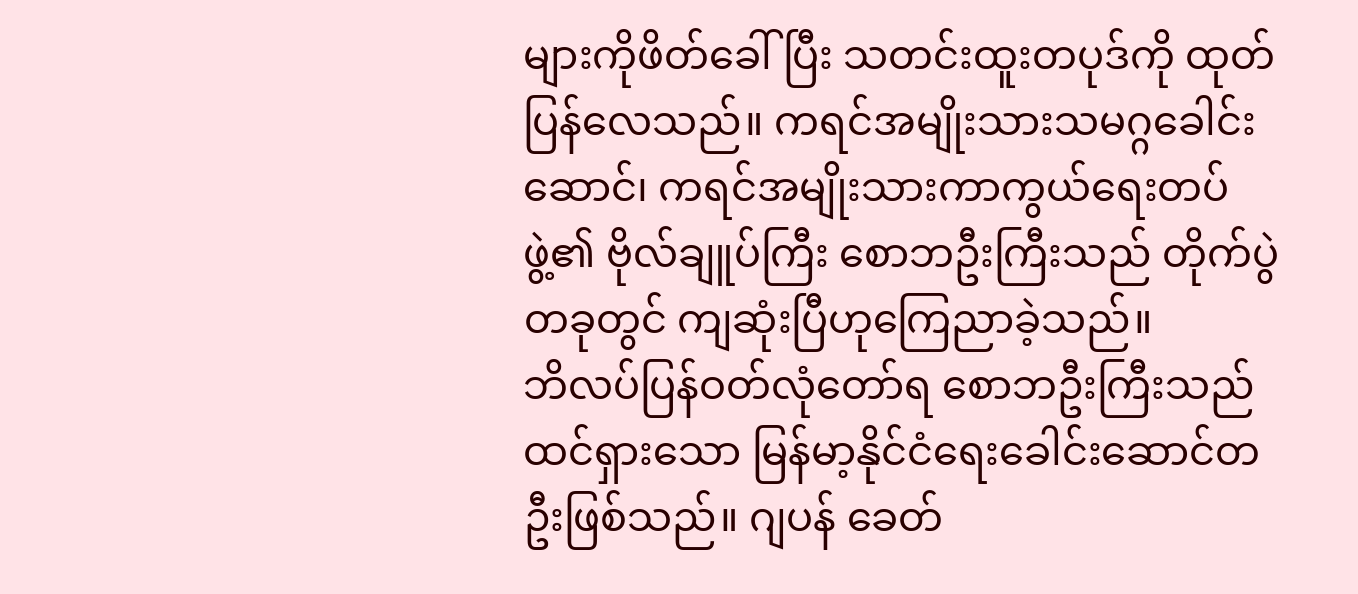များကိုဖိတ်ခေါ်ပြီး သတင်းထူးတပုဒ်ကို ထုတ်ပြန်လေသည်။ ကရင်အမျိုးသားသမဂ္ဂခေါင်းဆောင်၊ ကရင်အမျိုးသားကာကွယ်ရေးတပ်ဖွဲ့၏ ဗိုလ်ချူပ်ကြီး စောဘဦးကြီးသည် တိုက်ပွဲတခုတွင် ကျဆုံးပြီဟုကြေညာခဲ့သည်။
ဘိလပ်ပြန်ဝတ်လုံတော်ရ စောဘဦးကြီးသည် ထင်ရှားသော မြန်မာ့နိုင်ငံရေးခေါင်းဆောင်တဦးဖြစ်သည်။ ဂျပန် ခေတ်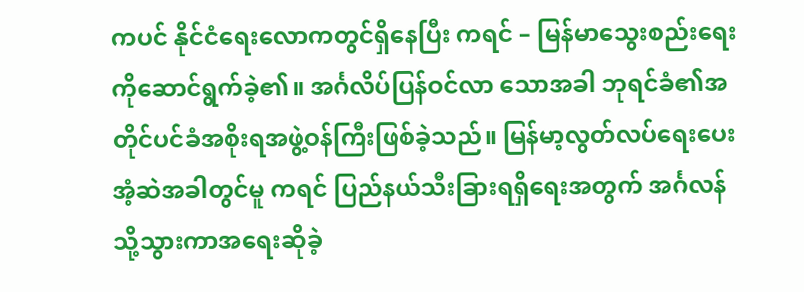ကပင် နိုင်ငံရေးလောကတွင်ရှိနေပြီး ကရင် – မြန်မာသွေးစည်းရေးကိုဆောင်ရွက်ခဲ့၏။ အင်္ဂလိပ်ပြန်ဝင်လာ သောအခါ ဘုရင်ခံ၏အတိုင်ပင်ခံအစိုးရအဖွဲ့ဝန်ကြီးဖြစ်ခဲ့သည်။ မြန်မာ့လွတ်လပ်ရေးပေးအံ့ဆဲအခါတွင်မူ ကရင် ပြည်နယ်သီးခြားရရှိရေးအတွက် အင်္ဂလန်သို့သွားကာအရေးဆိုခဲ့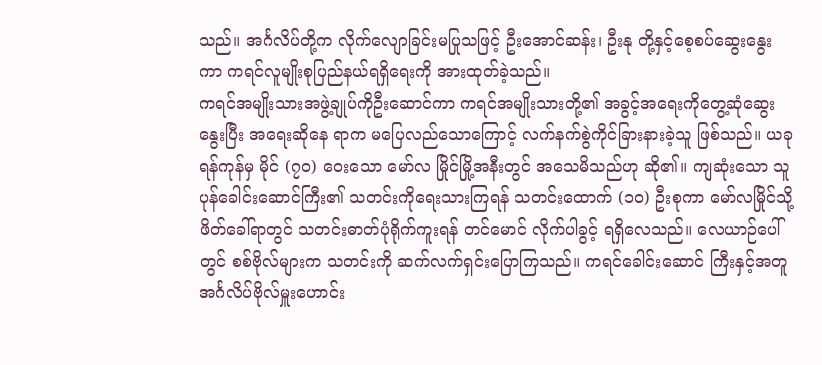သည်။ အင်္ဂလိပ်တို့က လိုက်လျောခြင်းမပြုသဖြင့် ဦးအောင်ဆန်း၊ ဦးနု တို့နှင့်စေ့စပ်ဆွေးနွေးကာ ကရင်လူမျိုးစုပြည်နယ်ရရှိရေးကို အားထုတ်ခဲ့သည်။
ကရင်အမျိုးသားအဖွဲ့ချုပ်ကိုဦးဆောင်ကာ ကရင်အမျိုးသားတို့၏ အခွင့်အရေးကိုတွေ့ဆုံဆွေးနွေးပြီး အရေးဆိုနေ ရာက မပြေလည်သောကြောင့် လက်နက်စွဲကိုင်ခြားနားခဲ့သူ ဖြစ်သည်။ ယခု ရန်ကုန်မှ မိုင် (၇၀) ဝေးသော မော်လ မြိုင်မြို့အနီးတွင် အသေမိသည်ဟု ဆို၏။ ကျဆုံးသော သူပုန်ခေါင်းဆောင်ကြီး၏ သတင်းကိုရေးသားကြရန် သတင်းထောက် (၁၀) ဦးစုကာ မော်လမြိုင်သို့ဖိတ်ခေါ်ရာတွင် သတင်းဓာတ်ပုံရိုက်ကူးရန် တင်မောင် လိုက်ပါခွင့် ရရှိလေသည်။ လေယာဉ်ပေါ်တွင် စစ်ဗိုလ်များက သတင်းကို ဆက်လက်ရှင်းပြောကြသည်။ ကရင်ခေါင်းဆောင် ကြီးနှင့်အတူ အင်္ဂလိပ်ဗိုလ်မှူးဟောင်း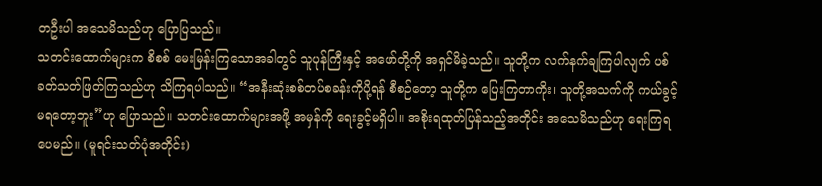တဦးပါ အသေမိသည်ဟု ပြောပြသည်။
သတင်းထောက်များက စိစစ် မေးမြန်းကြသောအခါတွင် သူပုန်ကြီးနှင့် အဖော်တို့ကို အရှင်မိခဲ့သည်။ သူတို့က လက်နက်ချကြပါလျက် ပစ်ခတ်သတ်ဖြတ်ကြသည်ဟု သိကြရပါသည်။ “အနီးဆုံးစစ်တပ်စခန်းကိုပို့ရန် စီစဉ်တော့ သူတို့က ပြေးကြတာကိုး၊ သူတို့အသက်ကို ကယ်ခွင့်မရတော့ဘူး”ဟု ပြောသည်။ သတင်းထောက်များအဖို့ အမှန်ကို ရေးခွင့်မရှိပါ။ အစိုးရထုတ်ပြန်သည့်အတိုင်း အသေမိသည်ဟု ရေးကြရပေမည်။ (မူရင်းသတ်ပုံအတိုင်း)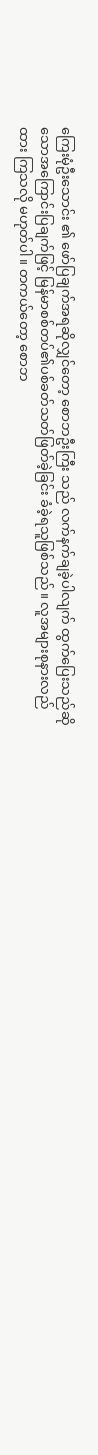ကြေးမုံဦးသောင်း ၏ ဖော်ပြချက်အရဆိုလျှင်တော့ စောဘဦးကြီး သည် လက်နက်ချခဲ့ပါလျက် ထွက်ပြေးသည်ဆို သောအကြောင်းပြချက်ဖြင့် မြန်မာစစ်တပ်၏ပစ်ခတ်သတ်ဖြတ်ခဲ့ခြင်း ခံခဲ့ရသူဖြစ်သည်။ လူအများစုနားလည်ထား ကြသလို မဟုတ်ပါ။ တကယ်တော့ စောဘ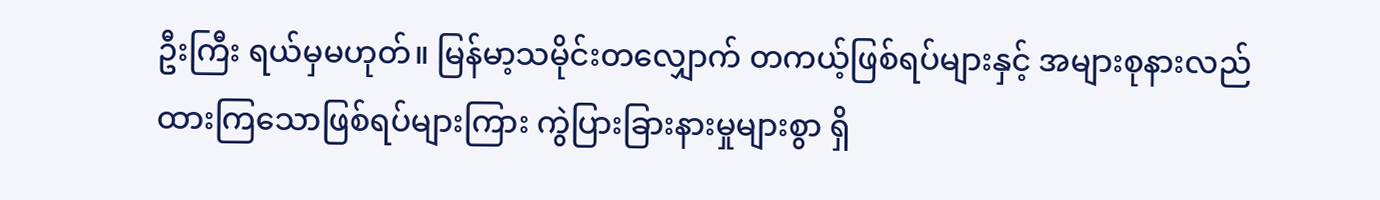ဦးကြီး ရယ်မှမဟုတ်။ မြန်မာ့သမိုင်းတလျှောက် တကယ့်ဖြစ်ရပ်များနှင့် အများစုနားလည်ထားကြသောဖြစ်ရပ်များကြား ကွဲပြားခြားနားမှုများစွာ ရှိ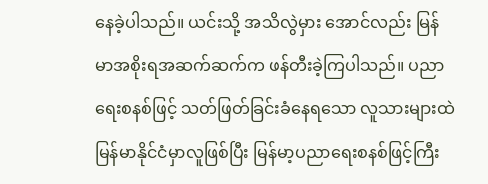နေခဲ့ပါသည်။ ယင်းသို့ အသိလွဲမှား အောင်လည်း မြန်မာအစိုးရအဆက်ဆက်က ဖန်တီးခဲ့ကြပါသည်။ ပညာရေးစနစ်ဖြင့် သတ်ဖြတ်ခြင်းခံနေရသော လူသားများထဲ မြန်မာနိုင်ငံမှာလူဖြစ်ပြီး မြန်မာ့ပညာရေးစနစ်ဖြင့်ကြီး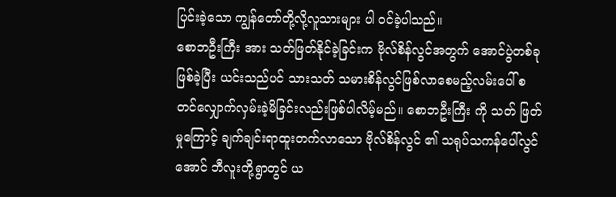ပြင်းခဲ့သော ကျွန်တော်တို့လို့လူသားများ ပါ ဝင်ခဲ့ပါသည်။
စောဘဦးကြီး အား သတ်ဖြတ်နိုင်ခဲ့ခြင်းက ဗိုလ်စိန်လွင်အတွက် အောင်ပွဲတစ်ခုဖြစ်ခဲ့ပြီး ယင်းသည်ပင် သားသတ် သမားစိန်လွင်ဖြစ်လာစေမည့်လမ်းပေါ် စတင်လျှောက်လှမ်းခဲ့မိခြင်းလည်းဖြစ်ပါလိမ့်မည်။ စောဘဦးကြီး ကို သတ် ဖြတ်မှုကြောင့် ချက်ချင်းရာထူးတက်လာသော ဗိုလ်စိန်လွင် ၏ သရုပ်သကန်ပေါ်လွင်အောင် ဘီလူးတို့ရွာတွင် ယ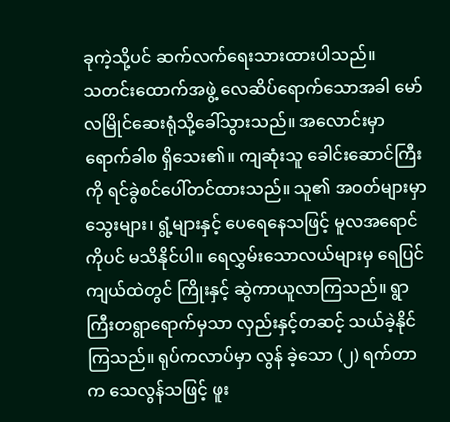ခုကဲ့သို့ပင် ဆက်လက်ရေးသားထားပါသည်။
သတင်းထောက်အဖွဲ့ လေဆိပ်ရောက်သောအခါ မော်လမြိုင်ဆေးရုံသို့ခေါ်သွားသည်။ အလောင်းမှာ ရောက်ခါစ ရှိသေး၏။ ကျဆုံးသူ ခေါင်းဆောင်ကြီးကို ရင်ခွဲစင်ပေါ်တင်ထားသည်။ သူ၏ အဝတ်များမှာ သွေးများ၊ ရွံ့များနှင့် ပေရေနေသဖြင့် မူလအရောင်ကိုပင် မသိနိုင်ပါ။ ရေလွှမ်းသောလယ်များမှ ရေပြင်ကျယ်ထဲတွင် ကြိုးနှင့် ဆွဲကာယူလာကြသည်။ ရွာကြီးတရွာရောက်မှသာ လှည်းနှင့်တဆင့် သယ်ခဲ့နိုင်ကြသည်။ ရုပ်ကလာပ်မှာ လွန် ခဲ့သော (၂) ရက်တာက သေလွန်သဖြင့် ဖူး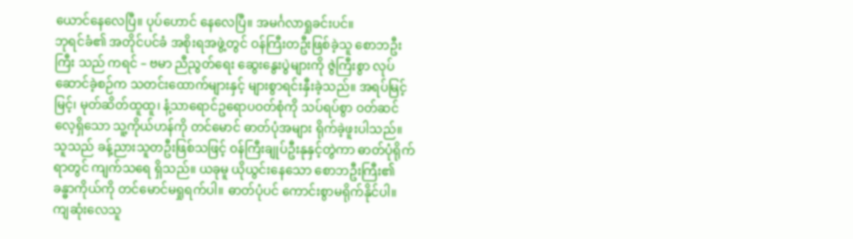ယောင်နေလေပြီ။ ပုပ်ဟောင် နေလေပြီ။ အမင်္ဂလာရှုခင်းပင်။
ဘုရင်ခံ၏ အတိုင်ပင်ခံ အစိုးရအဖွဲ့တွင် ဝန်ကြီးတဦးဖြစ်ခဲ့သူ စောဘဦးကြီး သည် ကရင် – ဗမာ ညီညွတ်ရေး ဆွေးနွေးပွဲများကို ဇွဲကြီးစွာ လုပ်ဆောင်ခဲ့စဉ်က သတင်းထောက်များနှင့် များစွာရင်းနှီးခဲ့သည်။ အရပ်မြင့်မြင့်၊ မုတ်ဆိတ်ထူထူ၊ နံ့သာရောင်ဥရောပဝတ်စုံကို သပ်ရပ်စွာ ဝတ်ဆင်လေ့ရှိသော သူ့ကိုယ်ဟန်ကို တင်မောင် ဓာတ်ပုံအများ ရိုက်ခဲ့ဖူးပါသည်။ သူသည် ခန့်ညားသူတဦးဖြစ်သဖြင့် ဝန်ကြီးချုပ်ဦးနုနှင့်တွဲကာ ဓာတ်ပုံရိုက်ရာတွင် ကျက်သရေ ရှိသည်။ ယခုမူ ယိုယွင်းနေသော စောဘဦးကြီး၏ ခန္ဓာကိုယ်ကို တင်မောင်မရှုရက်ပါ။ ဓာတ်ပုံပင် ကောင်းစွာမရိုက်နိုင်ပါ။
ကျဆုံးလေသူ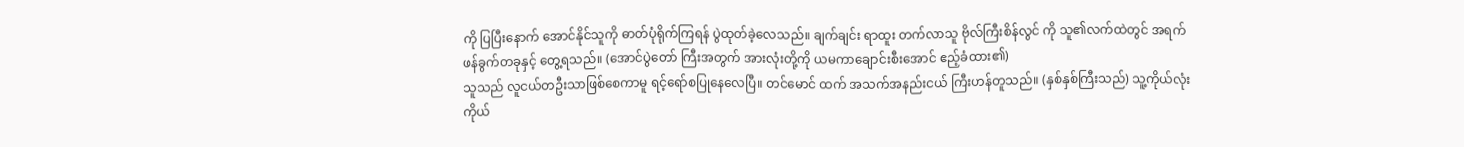ကို ပြပြီးနောက် အောင်နိုင်သူကို ဓာတ်ပုံရိုက်ကြရန် ပွဲထုတ်ခဲ့လေသည်။ ချက်ချင်း ရာထူး တက်လာသူ ဗိုလ်ကြီးစိန်လွင် ကို သူ၏လက်ထဲတွင် အရက်ဖန်ခွက်တခုနှင့် တွေ့ရသည်။ (အောင်ပွဲတော် ကြီးအတွက် အားလုံးတို့ကို ယမကာချောင်းစီးအောင် ဧည့်ခံထား၏)
သူသည် လူငယ်တဦးသာဖြစ်စေကာမူ ရင့်ရော်စပြုနေလေပြီ။ တင်မောင် ထက် အသက်အနည်းငယ် ကြီးဟန်တူသည်။ (နှစ်နှစ်ကြီးသည်) သူ့ကိုယ်လုံးကိုယ်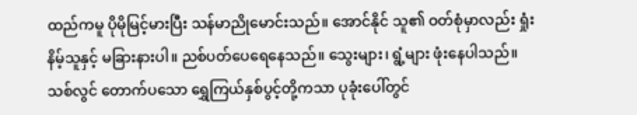ထည်ကမူ ပိုမိုမြင့်မားပြီး သန်မာညိုမောင်းသည်။ အောင်နိုင် သူ၏ ဝတ်စုံမှာလည်း ရှုံးနိမ့်သူနှင့် မခြားနားပါ။ ညစ်ပတ်ပေရေနေသည်။ သွေးများ၊ ရွံ့များ ဖုံးနေပါသည်။ သစ်လွင် တောက်ပသော ရွှေကြယ်နှစ်ပွင့်တို့ကသာ ပုခုံးပေါ်တွင်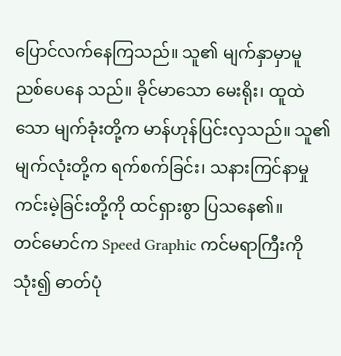ပြောင်လက်နေကြသည်။ သူ၏ မျက်နှာမှာမူ ညစ်ပေနေ သည်။ ခိုင်မာသော မေးရိုး၊ ထူထဲသော မျက်ခုံးတို့က မာန်ဟုန်ပြင်းလှသည်။ သူ၏ မျက်လုံးတို့က ရက်စက်ခြင်း၊ သနားကြင်နာမှု ကင်းမဲ့ခြင်းတို့ကို ထင်ရှားစွာ ပြသနေ၏။
တင်မောင်က Speed Graphic ကင်မရာကြီးကိုသုံး၍ ဓာတ်ပုံ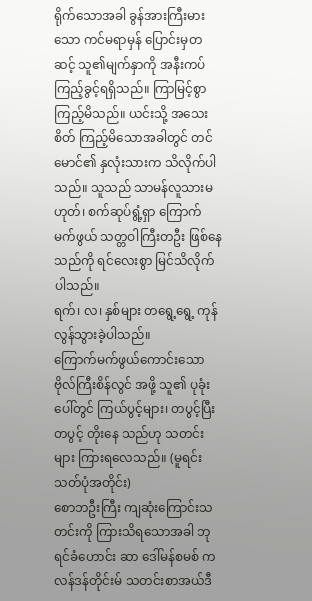ရိုက်သောအခါ ခွန်အားကြီးမားသော ကင်မရာမှန် ပြောင်းမှတဆင့် သူ၏မျက်နှာကို အနီးကပ်ကြည့်ခွင့်ရရှိသည်။ ကြာမြင့်စွာ ကြည့်မိသည်။ ယင်းသို့ အသေးစိတ် ကြည့်မိသောအခါတွင် တင်မောင်၏ နှလုံးသားက သိလိုက်ပါသည်။ သူသည် သာမန်လူသားမဟုတ်၊ စက်ဆုပ်ရွံ့ရှာ ကြောက်မက်ဖွယ် သတ္တဝါကြီးတဦး ဖြစ်နေသည်ကို ရင်လေးစွာ မြင်သိလိုက်ပါသည်။
ရက်၊ လ၊ နှစ်များ တရွေ့ရွေ့ ကုန်လွန်သွားခဲ့ပါသည်။
ကြောက်မက်ဖွယ်ကောင်းသော ဗိုလ်ကြီးစိန်လွင် အဖို့ သူ၏ ပုခုံးပေါ်တွင် ကြယ်ပွင့်များ၊ တပွင့်ပြီးတပွင့် တိုးနေ သည်ဟု သတင်းများ ကြားရလေသည်။ (မူရင်းသတ်ပုံအတိုင်း)
စောဘဦးကြီး ကျဆုံးကြောင်းသတင်းကို ကြားသိရသောအခါ ဘုရင်ခံဟောင်း ဆာ ဒေါ်မန်စမစ် က လန်ဒန်တိုင်းမ် သတင်းစာအယ်ဒီ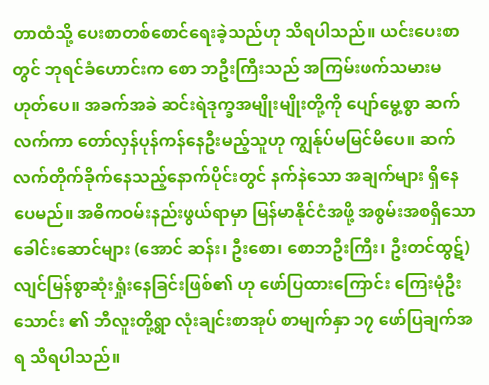တာထံသို့ ပေးစာတစ်စောင်ရေးခဲ့သည်ဟု သိရပါသည်။ ယင်းပေးစာတွင် ဘုရင်ခံဟောင်းက စော ဘဦးကြီးသည် အကြမ်းဖက်သမားမဟုတ်ပေ။ အခက်အခဲ ဆင်းရဲဒုက္ခအမျိုးမျိုးတို့ကို ပျော်မွေ့စွာ ဆက်လက်ကာ တော်လှန်ပုန်ကန်နေဦးမည့်သူဟု ကျွန်ုပ်မမြင်မိပေ။ ဆက်လက်တိုက်ခိုက်နေသည့်နောက်ပိုင်းတွင် နက်နဲသော အချက်များ ရှိနေပေမည်။ အဓိကဝမ်းနည်းဖွယ်ရာမှာ မြန်မာနိုင်ငံအဖို့ အစွမ်းအစရှိသောခေါင်းဆောင်များ (အောင် ဆန်း၊ ဦးစော၊ စောဘဦးကြီး၊ ဦးတင်ထွဋ်) လျင်မြန်စွာဆုံးရှုံးနေခြင်းဖြစ်၏ ဟု ဖော်ပြထားကြောင်း ကြေးမုံဦး သောင်း ၏ ဘီလူးတို့ရွာ လုံးချင်းစာအုပ် စာမျက်နှာ ၁၇ ဖော်ပြချက်အရ သိရပါသည်။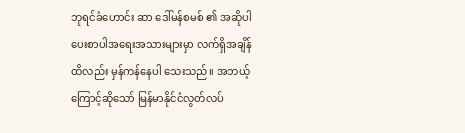ဘုရင်ခံဟောင်း ဆာ ဒေါ်မန်စမစ် ၏ အဆိုပါပေးစာပါအရေးအသားများမှာ လက်ရှိအချိန်ထိလည်း မှန်ကန်နေပါ သေးသည်။ အဘယ့်ကြောင့်ဆိုသော် မြန်မာနိုင်ငံလွတ်လပ်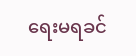ရေးမရခင်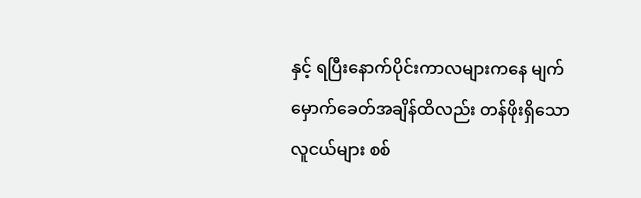နှင့် ရပြီးနောက်ပိုင်းကာလများကနေ မျက် မှောက်ခေတ်အချိန်ထိလည်း တန်ဖိုးရှိသောလူငယ်များ စစ်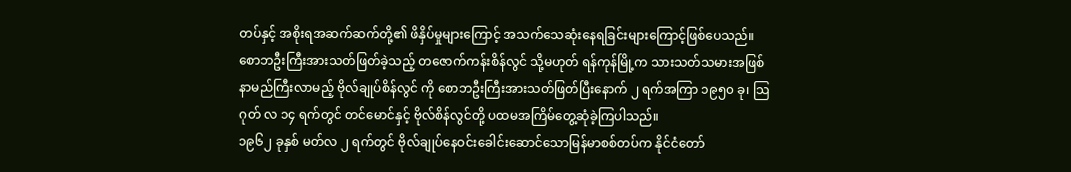တပ်နှင့် အစိုးရအဆက်ဆက်တို့၏ ဖိနှိပ်မှုများကြောင့် အသက်သေဆုံးနေရခြင်းများကြောင့်ဖြစ်ပေသည်။
စောဘဦးကြီးအားသတ်ဖြတ်ခဲ့သည့် တဇောက်ကန်းစိန်လွင် သို့မဟုတ် ရန်ကုန်မြို့က သားသတ်သမားအဖြစ် နာမည်ကြီးလာမည့် ဗိုလ်ချုပ်စိန်လွင် ကို စောဘဦးကြီးအားသတ်ဖြတ်ပြီးနောက် ၂ ရက်အကြာ ၁၉၅၀ ခု၊ သြဂုတ် လ ၁၄ ရက်တွင် တင်မောင်နှင့် ဗိုလ်စိန်လွင်တို့ ပထမအကြိမ်တွေ့ဆုံခဲ့ကြပါသည်။
၁၉၆၂ ခုနှစ် မတ်လ ၂ ရက်တွင် ဗိုလ်ချုပ်နေဝင်းခေါင်းဆောင်သောမြန်မာစစ်တပ်က နိုင်ငံတော်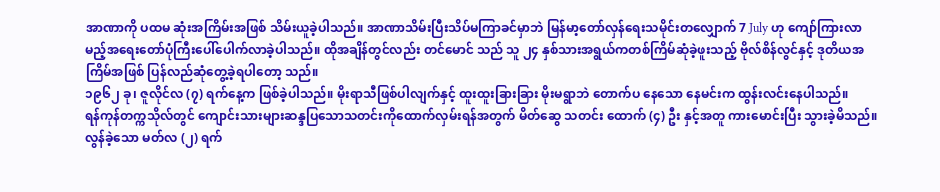အာဏာကို ပထမ ဆုံးအကြိမ်းအဖြစ် သိမ်းယူခဲ့ပါသည်။ အာဏာသိမ်းပြီးသိပ်မကြာခင်မှာဘဲ မြန်မာ့တော်လှန်ရေးသမိုင်းတလျှောက် 7 July ဟု ကျော်ကြားလာမည့်အရေးတော်ပုံကြီးပေါ်ပေါက်လာခဲ့ပါသည်။ ထိုအချိန်တွင်လည်း တင်မောင် သည် သူ ၂၄ နှစ်သားအရွယ်ကတစ်ကြိမ်ဆုံခဲ့ဖူးသည့် ဗိုလ်စိန်လွင်နှင့် ဒုတိယအကြိမ်အဖြစ် ပြန်လည်ဆုံတွေ့ခဲ့ရပါတော့ သည်။
၁၉၆၂ ခု၊ ဇူလိုင်လ (၇) ရက်နေ့က ဖြစ်ခဲ့ပါသည်။ မိုးရာသီဖြစ်ပါလျက်နှင့် ထူးထူးခြားခြား မိုးမရွာဘဲ တောက်ပ နေသော နေမင်းက ထွန်းလင်းနေပါသည်။
ရန်ကုန်တက္ကသိုလ်တွင် ကျောင်းသားများဆန္ဒပြသောသတင်းကိုထောက်လှမ်းရန်အတွက် မိတ်ဆွေ သတင်း ထောက် (၄) ဦး နှင့်အတူ ကားမောင်းပြီး သွားခဲ့မိသည်။
လွန်ခဲ့သော မတ်လ (၂) ရက်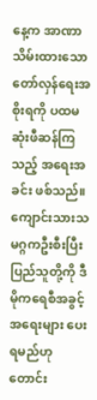နေ့က အာဏာသိမ်းထားသော တော်လှန်ရေးအစိုးရကို ပထမဆုံးဖီဆန်ကြသည့် အရေးအခင်း ဖစ်သည်။ ကျောင်းသားသမဂ္ဂကဦးစီးပြီး ပြည်သူတို့ကို ဒီမိုကရေစီအခွင့်အရေးများ ပေးရမည်ဟု တောင်း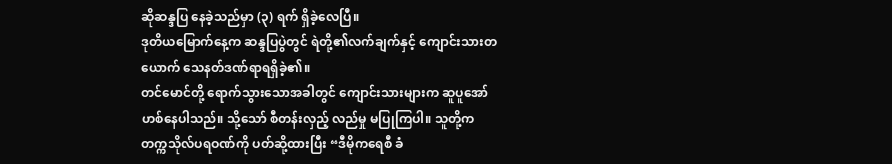ဆိုဆန္ဒပြ နေခဲ့သည်မှာ (၃) ရက် ရှိခဲ့လေပြီ။
ဒုတိယမြောက်နေ့က ဆန္ဒပြပွဲတွင် ရဲတို့၏လက်ချက်နှင့် ကျောင်းသားတယောက် သေနတ်ဒဏ်ရာရရှိခဲ့၏။
တင်မောင်တို့ ရောက်သွားသောအခါတွင် ကျောင်းသားများက ဆူပူအော်ဟစ်နေပါသည်။ သို့သော် စီတန်းလှည့် လည်မှု မပြုကြပါ။ သူတို့က တက္ကသိုလ်ပရဝဏ်ကို ပတ်ဆို့ထားပြီး “ဒီမိုကရေစီ ခံ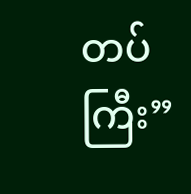တပ်ကြီး”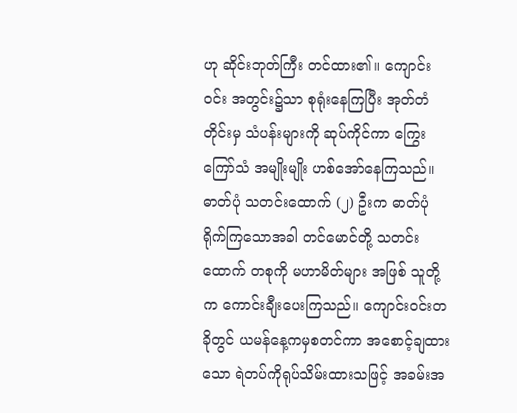ဟု ဆိုင်းဘုတ်ကြီး တင်ထား၏။ ကျောင်းဝင်း အတွင်း၌သာ စုရုံးနေကြပြီး အုတ်တံတိုင်းမှ သံပန်းများကို ဆုပ်ကိုင်ကာ ကြွေးကြော်သံ အမျိုးမျိုး ဟစ်အော်နေကြသည်။
ဓာတ်ပုံ သတင်းထောက် (၂) ဦးက ဓာတ်ပုံ ရိုက်ကြသောအခါ တင်မောင်တို့ သတင်းထောက် တစုကို မဟာမိတ်များ အဖြစ် သူတို့က ကောင်းချီးပေးကြသည်။ ကျောင်းဝင်းတခိုတွင် ယမန်နေ့ကမှစတင်ကာ အစောင့်ချထားသော ရဲတပ်ကိုရုပ်သိမ်းထားသဖြင့် အခမ်းအ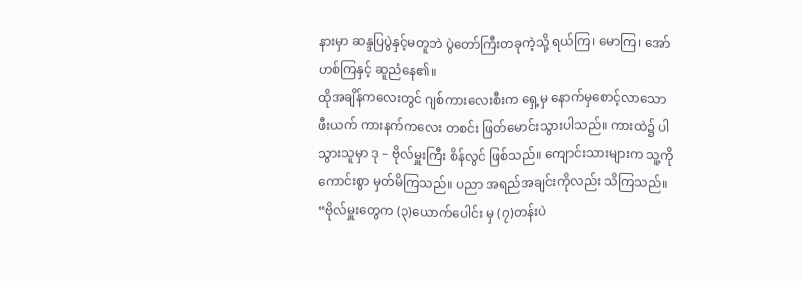နားမှာ ဆန္ဒပြပွဲနှင့်မတူဘဲ ပွဲတော်ကြီးတခုကဲ့သို့ ရယ်ကြ၊ မောကြ၊ အော်ဟစ်ကြနှင့် ဆူညံနေ၏။
ထိုအချိန်ကလေးတွင် ဂျစ်ကားလေးစီးက ရှေ့မှ နောက်မှစောင့်လာသော ဖီးယက် ကားနက်ကလေး တစင်း ဖြတ်မောင်းသွားပါသည်။ ကားထဲ၌ ပါသွားသူမှာ ဒု – ဗိုလ်မှူးကြီး စိန်လွင် ဖြစ်သည်။ ကျောင်းသားများက သူ့ကို ကောင်းစွာ မှတ်မိကြသည်။ ပညာ အရည်အချင်းကိုလည်း သိကြသည်။ “ဗိုလ်မှူးတွေက (၃)ယောက်ပေါင်း မှ (၇)တန်းပဲ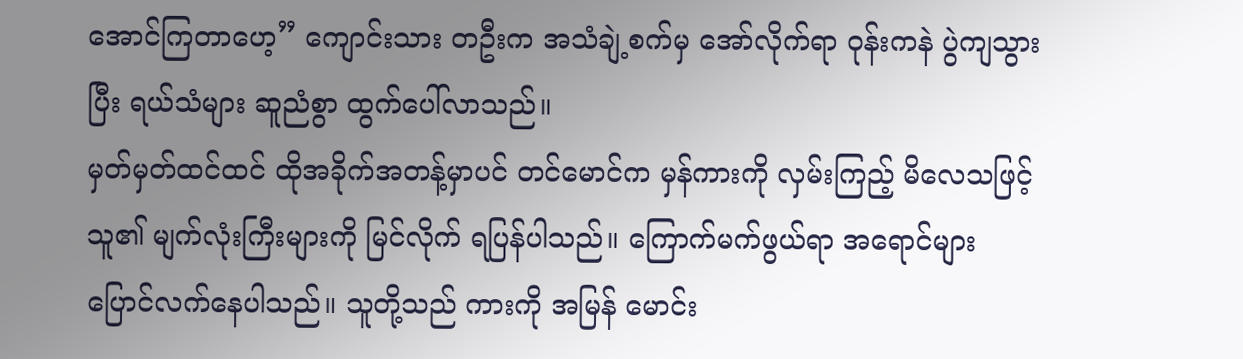အောင်ကြတာဟေ့” ကျောင်းသား တဦးက အသံချဲ့စက်မှ အော်လိုက်ရာ ဝုန်းကနဲ ပွဲကျသွားပြီး ရယ်သံများ ဆူညံစွာ ထွက်ပေါ်လာသည်။
မှတ်မှတ်ထင်ထင် ထိုအခိုက်အတန့်မှာပင် တင်မောင်က မှန်ကားကို လှမ်းကြည့် မိလေသဖြင့် သူ၏ မျက်လုံးကြီးများကို မြင်လိုက် ရပြန်ပါသည်။ ကြောက်မက်ဖွယ်ရာ အရောင်များ ပြောင်လက်နေပါသည်။ သူတို့သည် ကားကို အမြန် မောင်း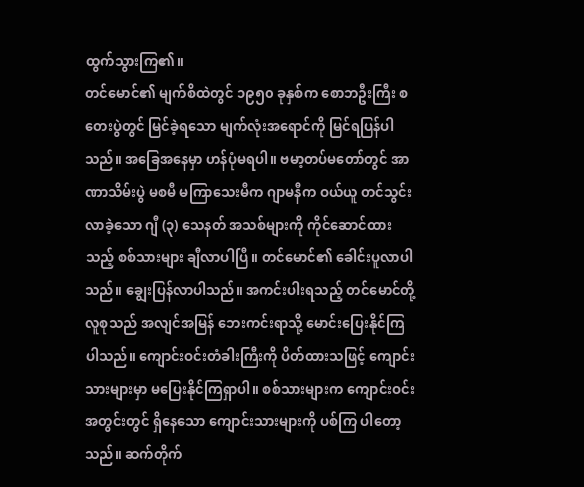ထွက်သွားကြ၏။
တင်မောင်၏ မျက်စိထဲတွင် ၁၉၅၀ ခုနှစ်က စောဘဦးကြီး စတေးပွဲတွင် မြင်ခဲ့ရသော မျက်လုံးအရောင်ကို မြင်ရပြန်ပါသည်။ အခြေအနေမှာ ဟန်ပုံမရပါ။ ဗမာ့တပ်မတော်တွင် အာဏာသိမ်းပွဲ မစမီ မကြာသေးမီက ဂျာမနီက ဝယ်ယူ တင်သွင်းလာခဲ့သော ဂျီ (၃) သေနတ် အသစ်များကို ကိုင်ဆောင်ထားသည့် စစ်သားများ ချီလာပါပြီ။ တင်မောင်၏ ခေါင်းပူလာပါသည်။ ချွေးပြန်လာပါသည်။ အကင်းပါးရသည့် တင်မောင်တို့ လူစုသည် အလျင်အမြန် ဘေးကင်းရာသို့ မောင်းပြေးနိုင်ကြပါသည်။ ကျောင်းဝင်းတံခါးကြီးကို ပိတ်ထားသဖြင့် ကျောင်းသားများမှာ မပြေးနိုင်ကြရှာပါ။ စစ်သားများက ကျောင်းဝင်း အတွင်းတွင် ရှိနေသော ကျောင်းသားများကို ပစ်ကြ ပါတော့သည်။ ဆက်တိုက်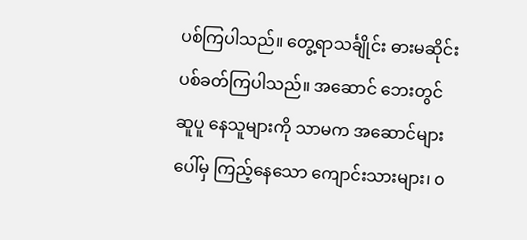ပစ်ကြပါသည်။ တွေ့ရာသင်္ချိုင်း ဓားမဆိုင်း ပစ်ခတ်ကြပါသည်။ အဆောင် ဘေးတွင် ဆူပူ နေသူများကို သာမက အဆောင်များပေါ်မှ ကြည့်နေသော ကျောင်းသားများ၊ ၀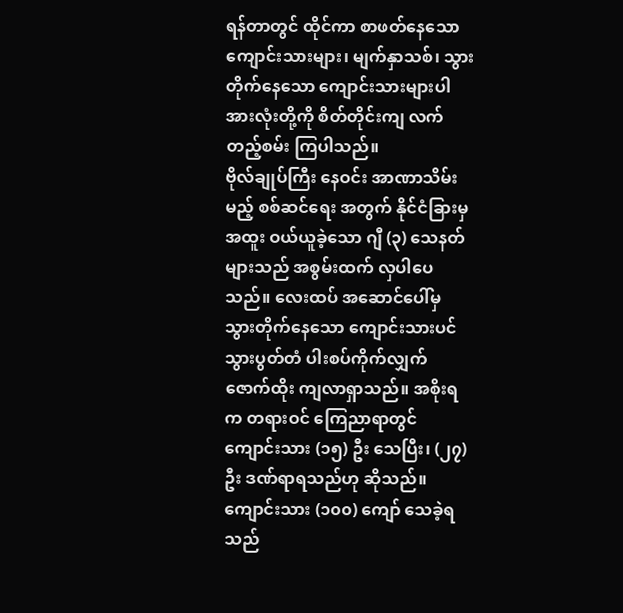ရန်တာတွင် ထိုင်ကာ စာဖတ်နေသော ကျောင်းသားများ၊ မျက်နှာသစ်၊ သွားတိုက်နေသော ကျောင်းသားများပါ အားလုံးတို့ကို စိတ်တိုင်းကျ လက်တည့်စမ်း ကြပါသည်။
ဗိုလ်ချုပ်ကြီး နေဝင်း အာဏာသိမ်းမည့် စစ်ဆင်ရေး အတွက် နိုင်ငံခြားမှ အထူး ဝယ်ယူခဲ့သော ဂျီ (၃) သေနတ်များသည် အစွမ်းထက် လှပါပေသည်။ လေးထပ် အဆောင်ပေါ်မှ သွားတိုက်နေသော ကျောင်းသားပင် သွားပွတ်တံ ပါးစပ်ကိုက်လျှက် ဇောက်ထိုး ကျလာရှာသည်။ အစိုးရက တရားဝင် ကြေညာရာတွင် ကျောင်းသား (၁၅) ဦး သေပြီး၊ (၂၇) ဦး ဒဏ်ရာရသည်ဟု ဆိုသည်။ ကျောင်းသား (၁၀၀) ကျော် သေခဲ့ရသည်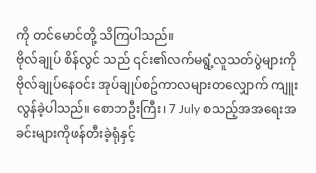ကို တင်မောင်တို့ သိကြပါသည်။
ဗိုလ်ချုပ် စိန်လွင် သည် ၎င်း၏လက်မရွံ့လူသတ်ပွဲများကို ဗိုလ်ချုပ်နေဝင်း အုပ်ချုပ်စဥ်ကာလများတလျှောက် ကျူး လွန်ခဲ့ပါသည်။ စောဘဦးကြီး၊ 7 July စသည့်အအရေးအခင်းများကိုဖန်တီးခဲ့ရုံနှင့်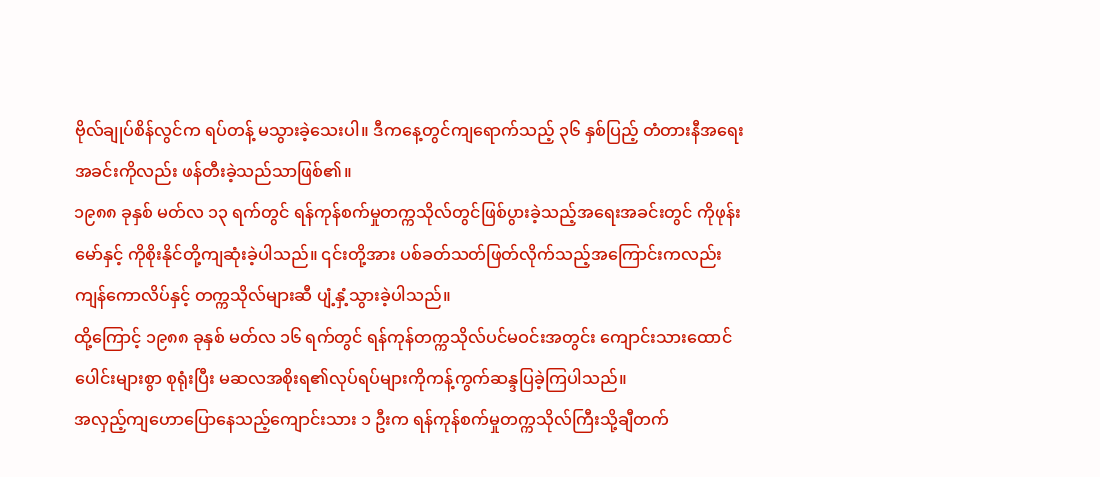ဗိုလ်ချုပ်စိန်လွင်က ရပ်တန့် မသွားခဲ့သေးပါ။ ဒီကနေ့တွင်ကျရောက်သည့် ၃၆ နှစ်ပြည့် တံတားနီအရေးအခင်းကိုလည်း ဖန်တီးခဲ့သည်သာဖြစ်၏။
၁၉၈၈ ခုနှစ် မတ်လ ၁၃ ရက်တွင် ရန်ကုန်စက်မှုတက္ကသိုလ်တွင်ဖြစ်ပွားခဲ့သည့်အရေးအခင်းတွင် ကိုဖုန်းမော်နှင့် ကိုစိုးနိုင်တို့ကျဆုံးခဲ့ပါသည်။ ၎င်းတို့အား ပစ်ခတ်သတ်ဖြတ်လိုက်သည့်အကြောင်းကလည်း ကျန်ကောလိပ်နှင့် တက္ကသိုလ်များဆီ ပျံ့နှံ့သွားခဲ့ပါသည်။
ထို့ကြောင့် ၁၉၈၈ ခုနှစ် မတ်လ ၁၆ ရက်တွင် ရန်ကုန်တက္ကသိုလ်ပင်မဝင်းအတွင်း ကျောင်းသားထောင်ပေါင်းများစွာ စုရုံးပြီး မဆလအစိုးရ၏လုပ်ရပ်များကိုကန့်ကွက်ဆန္ဒပြခဲ့ကြပါသည်။
အလှည့်ကျဟောပြောနေသည့်ကျောင်းသား ၁ ဦးက ရန်ကုန်စက်မှုတက္ကသိုလ်ကြီးသို့ချီတက်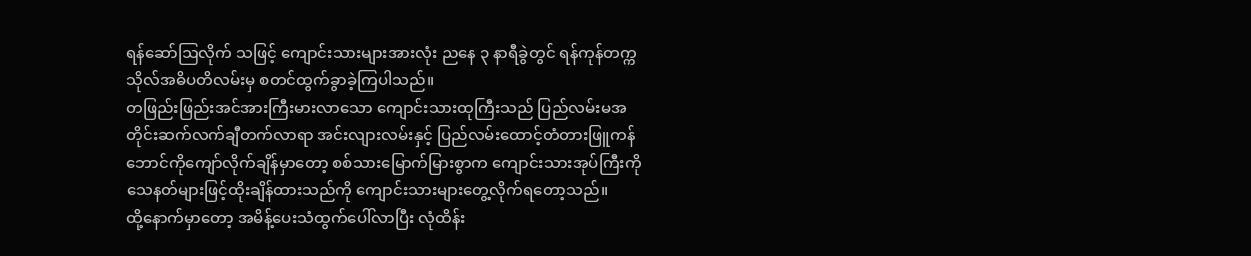ရန်ဆော်ဩလိုက် သဖြင့် ကျောင်းသားများအားလုံး ညနေ ၃ နာရီခွဲတွင် ရန်ကုန်တက္ကသိုလ်အဓိပတိလမ်းမှ စတင်ထွက်ခွာခဲ့ကြပါသည်။
တဖြည်းဖြည်းအင်အားကြီးမားလာသော ကျောင်းသားထုကြီးသည် ပြည်လမ်းမအတိုင်းဆက်လက်ချီတက်လာရာ အင်းလျားလမ်းနှင့် ပြည်လမ်းထောင့်တံတားဖြူကန်ဘောင်ကိုကျော်လိုက်ချိန်မှာတော့ စစ်သားမြောက်မြားစွာက ကျောင်းသားအုပ်ကြီးကို သေနတ်များဖြင့်ထိုးချိန်ထားသည်ကို ကျောင်းသားများတွေ့လိုက်ရတော့သည်။
ထို့နောက်မှာတော့ အမိန့်ပေးသံထွက်ပေါ်လာပြီး လုံထိန်း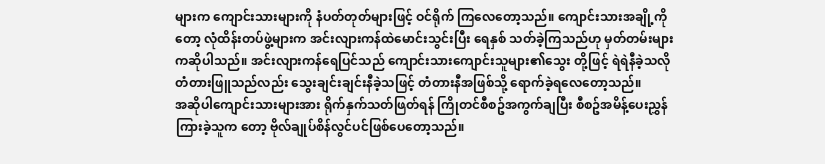များက ကျောင်းသားများကို နံပတ်တုတ်များဖြင့် ဝင်ရိုက် ကြလေတော့သည်။ ကျောင်းသားအချို့ကိုတော့ လုံထိန်းတပ်ဖွဲ့များက အင်းလျားကန်ထဲမောင်းသွင်းပြီး ရေနှစ် သတ်ခဲ့ကြသည်ဟု မှတ်တမ်းများကဆိုပါသည်။ အင်းလျားကန်ရေပြင်သည် ကျောင်းသားကျောင်းသူများ၏သွေး တို့ဖြင့် ရဲရဲနီခဲ့သလို တံတားဖြူသည်လည်း သွေးချင်းချင်းနီခဲ့သဖြင့် တံတားနီအဖြစ်သို့ ရောက်ခဲ့ရလေတော့သည်။
အဆိုပါကျောင်းသားများအား ရိုက်နှက်သတ်ဖြတ်ရန် ကြိုတင်စီစဥ်အကွက်ချပြီး စီစဥ်အမိန့်ပေးညွှန်ကြားခဲ့သူက တော့ ဗိုလ်ချုပ်စိန်လွင်ပင်ဖြစ်ပေတော့သည်။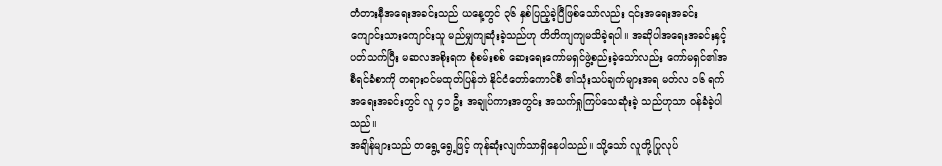တံတားနီအရေးအခင်းသည် ယနေ့တွင် ၃၆ နှစ်ပြည့်ခဲ့ပြီဖြစ်သော်လည်း ၎င်းအရေးအခင်း ကျောင်းသားကျောင်းသူ မည်မျှကျဆုံးခဲ့သည်ဟု တိတိကျကျမသိခဲ့ရပါ။ အဆိုပါအရေးအခင်းနှင့်ပတ်သက်ပြီး မဆလအစိုးရက စုံစမ်းစစ် ဆေးရေးကော်မရှင်ဖွဲ့စည်းခဲ့သော်လည်း ကော်မရှင်၏အစီရင်ခံစာကို တရားဝင်မထုတ်ပြန်ဘဲ နိုင်ငံတော်ကောင်စီ ၏သုံးသပ်ချက်များအရ မတ်လ ၁၆ ရက်အရေးအခင်းတွင် လူ ၄၁ ဦး အချုပ်ကားအတွင်း အသက်ရှုကြပ်သေဆုံးခဲ့ သည်ဟုသာ ဝန်ခံခဲ့ပါသည်။
အချိန်များသည် တရွေ့ရွေ့ဖြင့် ကုန်ဆုံးလျက်သာရှိနေပါသည်။ သို့သော် လူတို့ပြုလုပ်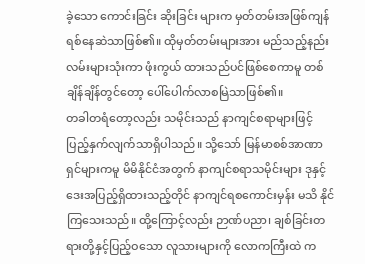ခဲ့သော ကောင်းခြင်း ဆိုးခြင်း များက မှတ်တမ်းအဖြစ်ကျန်ရစ်နေဆဲသာဖြစ်၏။ ထိုမှတ်တမ်းများအား မည်သည့်နည်းလမ်းများသုံးကာ ဖုံးကွယ် ထားသည်ပင်ဖြစ်စေကာမူ တစ်ချိန်ချိန်တွင်တော့ ပေါ်ပေါက်လာစမြဲသာဖြစ်၏။
တခါတရံတော့လည်း သမိုင်းသည် နာကျင်စရာများဖြင့် ပြည့်နှက်လျက်သာရှိပါသည်။ သို့သော် မြန်မာစစ်အာဏာ ရှင်များကမူ မိမိနိုင်ငံအတွက် နာကျင်စရာသမိုင်းများ ဒုနှင့်ဒေးအပြည့်ရှိထားသည့်တိုင် နာကျင်ရစကောင်းမှန်း မသိ နိုင်ကြသေးသည်။ ထို့ကြောင့်လည်း ဉာဏ်ပညာ၊ ချစ်ခြင်းတရားတို့နှင့်ပြည့်ဝသော လူသားများကို လောကကြီးထဲ က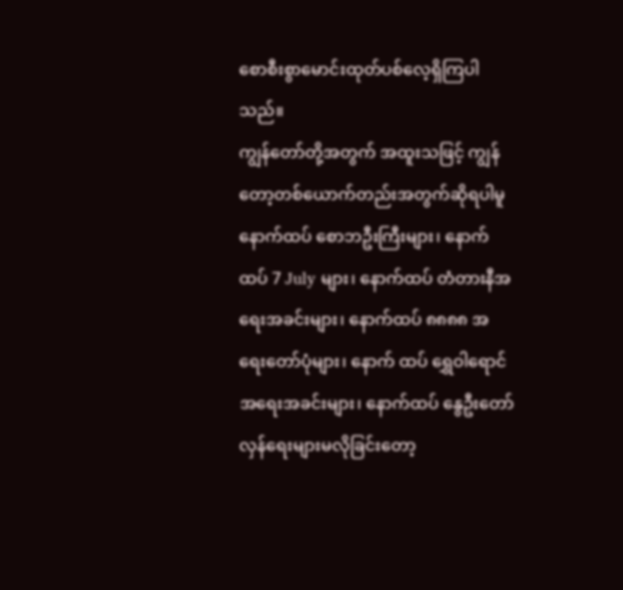စောစီးစွာမောင်းထုတ်ပစ်လေ့ရှိကြပါသည်။
ကျွန်တော်တို့အတွက် အထူးသဖြင့် ကျွန်တော့တစ်ယောက်တည်းအတွက်ဆိုရပါမူ နောက်ထပ် စောဘဦးကြီးများ၊ နောက်ထပ် 7 July များ၊ နောက်ထပ် တံတားနီအရေးအခင်းများ၊ နောက်ထပ် ၈၈၈၈ အရေးတော်ပုံများ၊ နောက် ထပ် ရွှေဝါရောင်အရေးအခင်းများ၊ နောက်ထပ် နွေဦးတော်လှန်ရေးများမလိုခြင်းတော့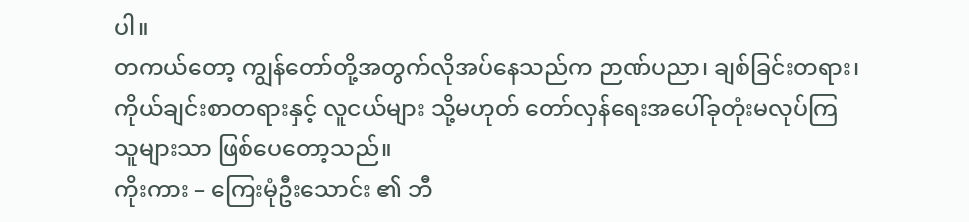ပါ။
တကယ်တော့ ကျွန်တော်တို့အတွက်လိုအပ်နေသည်က ဉာဏ်ပညာ၊ ချစ်ခြင်းတရား၊ ကိုယ်ချင်းစာတရားနှင့် လူငယ်များ သို့မဟုတ် တော်လှန်ရေးအပေါ်ခုတုံးမလုပ်ကြသူများသာ ဖြစ်ပေတော့သည်။
ကိုးကား – ကြေးမုံဦးသောင်း ၏ ဘီ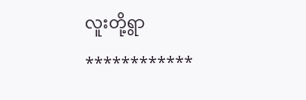လူးတို့ရွာ
************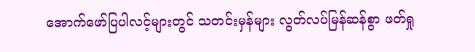အောက်ဖော်ပြပါလင့်များတွင် သတင်းမှန်များ လွတ်လပ်မြန်ဆန်စွာ ဖတ်ရှု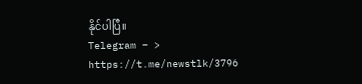နိုင်ပါပြီ။
Telegram – > https://t.me/newstlk/3796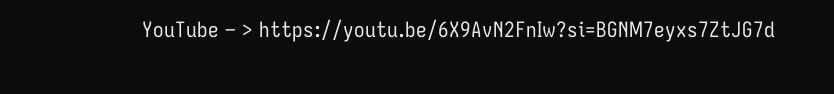YouTube – > https://youtu.be/6X9AvN2FnIw?si=BGNM7eyxs7ZtJG7d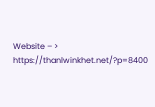Website – > https://thanlwinkhet.net/?p=8400